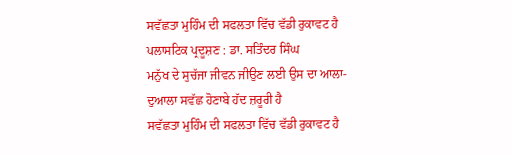ਸਵੱਛਤਾ ਮੁਹਿੰਮ ਦੀ ਸਫਲਤਾ ਵਿੱਚ ਵੱਡੀ ਰੁਕਾਵਟ ਹੈ ਪਲਾਸਟਿਕ ਪ੍ਰਦੂਸ਼ਣ : ਡਾ. ਸਤਿੰਦਰ ਸਿੰਘ
ਮਨੁੱਖ ਦੇ ਸੁਚੱਜਾ ਜੀਵਨ ਜੀਉਣ ਲਈ ਉਸ ਦਾ ਆਲਾ-ਦੁਆਲਾ ਸਵੱਛ ਹੋਣਾਬੇ ਹੱਦ ਜ਼ਰੂਰੀ ਹੈ
ਸਵੱਛਤਾ ਮੁਹਿੰਮ ਦੀ ਸਫਲਤਾ ਵਿੱਚ ਵੱਡੀ ਰੁਕਾਵਟ ਹੈ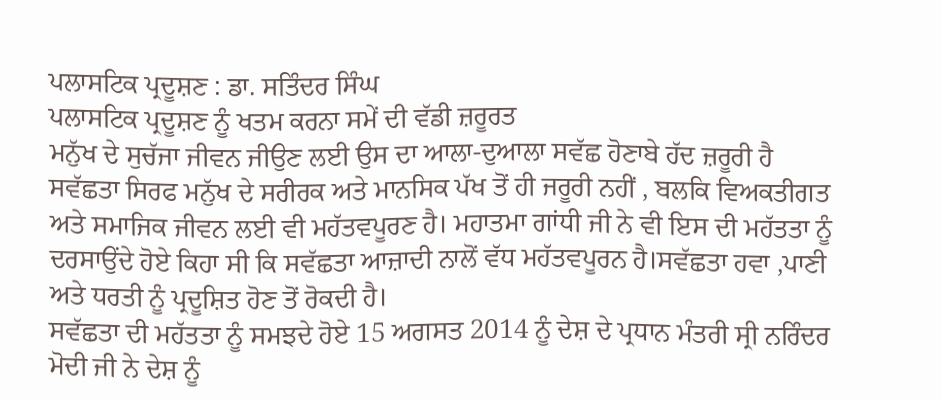ਪਲਾਸਟਿਕ ਪ੍ਰਦੂਸ਼ਣ : ਡਾ. ਸਤਿੰਦਰ ਸਿੰਘ
ਪਲਾਸਟਿਕ ਪ੍ਰਦੂਸ਼ਣ ਨੂੰ ਖਤਮ ਕਰਨਾ ਸਮੇਂ ਦੀ ਵੱਡੀ ਜ਼ਰੂਰਤ
ਮਨੁੱਖ ਦੇ ਸੁਚੱਜਾ ਜੀਵਨ ਜੀਉਣ ਲਈ ਉਸ ਦਾ ਆਲਾ-ਦੁਆਲਾ ਸਵੱਛ ਹੋਣਾਬੇ ਹੱਦ ਜ਼ਰੂਰੀ ਹੈ
ਸਵੱਛਤਾ ਸਿਰਫ ਮਨੁੱਖ ਦੇ ਸਰੀਰਕ ਅਤੇ ਮਾਨਸਿਕ ਪੱਖ ਤੋਂ ਹੀ ਜਰੂਰੀ ਨਹੀਂ , ਬਲਕਿ ਵਿਅਕਤੀਗਤ ਅਤੇ ਸਮਾਜਿਕ ਜੀਵਨ ਲਈ ਵੀ ਮਹੱਤਵਪੂਰਣ ਹੈ। ਮਹਾਤਮਾ ਗਾਂਧੀ ਜੀ ਨੇ ਵੀ ਇਸ ਦੀ ਮਹੱਤਤਾ ਨੂੰ ਦਰਸਾਉਂਦੇ ਹੋਏ ਕਿਹਾ ਸੀ ਕਿ ਸਵੱਛਤਾ ਆਜ਼ਾਦੀ ਨਾਲੋਂ ਵੱਧ ਮਹੱਤਵਪੂਰਨ ਹੈ।ਸਵੱਛਤਾ ਹਵਾ ,ਪਾਣੀ ਅਤੇ ਧਰਤੀ ਨੂੰ ਪ੍ਰਦੂਸ਼ਿਤ ਹੋਣ ਤੋਂ ਰੋਕਦੀ ਹੈ।
ਸਵੱਛਤਾ ਦੀ ਮਹੱਤਤਾ ਨੂੰ ਸਮਝਦੇ ਹੋਏ 15 ਅਗਸਤ 2014 ਨੂੰ ਦੇਸ਼ ਦੇ ਪ੍ਰਧਾਨ ਮੰਤਰੀ ਸ੍ਰੀ ਨਰਿੰਦਰ ਮੋਦੀ ਜੀ ਨੇ ਦੇਸ਼ ਨੂੰ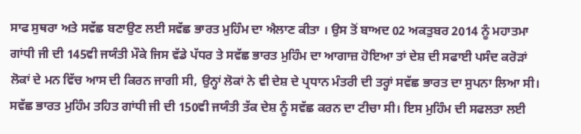ਸਾਫ ਸੁਥਰਾ ਅਤੇ ਸਵੱਛ ਬਣਾਉਣ ਲਈ ਸਵੱਛ ਭਾਰਤ ਮੁਹਿੰਮ ਦਾ ਐਲਾਣ ਕੀਤਾ । ਉਸ ਤੋਂ ਬਾਅਦ 02 ਅਕਤੁਬਰ 2014 ਨੂੰ ਮਹਾਤਮਾ ਗਾਂਧੀ ਜੀ ਦੀ 145ਵੀ ਜਯੰਤੀ ਮੌਕੇ ਜਿਸ ਵੱਡੇ ਪੱਧਰ ਤੇ ਸਵੱਛ ਭਾਰਤ ਮੁਹਿੰਮ ਦਾ ਆਗਾਜ਼ ਹੋਇਆ ਤਾਂ ਦੇਸ਼ ਦੀ ਸਫਾਈ ਪਸੰਦ ਕਰੋੜਾਂ ਲੋਕਾਂ ਦੇ ਮਨ ਵਿੱਚ ਆਸ ਦੀ ਕਿਰਨ ਜਾਗੀ ਸੀ, ਉਨ੍ਹਾਂ ਲੋਕਾਂ ਨੇ ਵੀ ਦੇਸ਼ ਦੇ ਪ੍ਰਧਾਨ ਮੰਤਰੀ ਦੀ ਤਰ੍ਹਾਂ ਸਵੱਛ ਭਾਰਤ ਦਾ ਸੁਪਨਾ ਲਿਆ ਸੀ। ਸਵੱਛ ਭਾਰਤ ਮੁਹਿੰਮ ਤਹਿਤ ਗਾਂਧੀ ਜੀ ਦੀ 150ਵੀ ਜਯੰਤੀ ਤੱਕ ਦੇਸ਼ ਨੂੰ ਸਵੱਛ ਕਰਨ ਦਾ ਟੀਚਾ ਸੀ। ਇਸ ਮੁਹਿੰਮ ਦੀ ਸਫਲਤਾ ਲਈ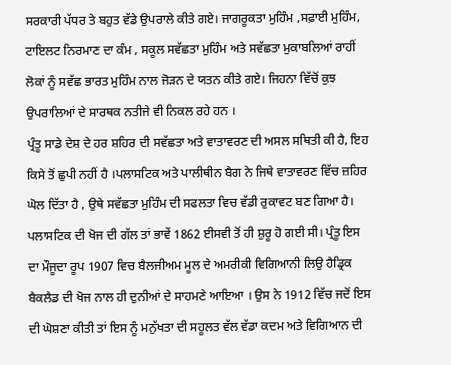ਸਰਕਾਰੀ ਪੱਧਰ ਤੇ ਬਹੁਤ ਵੱਡੇ ਉਪਰਾਲੇ ਕੀਤੇ ਗਏ। ਜਾਗਰੂਕਤਾ ਮੁਹਿੰਮ ,ਸਫ਼ਾਈ ਮੁਹਿੰਮ, ਟਾਇਲਟ ਨਿਰਮਾਣ ਦਾ ਕੰਮ , ਸਕੂਲ ਸਵੱਛਤਾ ਮੁਹਿੰਮ ਅਤੇ ਸਵੱਛਤਾ ਮੁਕਾਬਲਿਆਂ ਰਾਹੀਂ ਲੋਕਾਂ ਨੂੰ ਸਵੱਛ ਭਾਰਤ ਮੁਹਿੰਮ ਨਾਲ ਜੋੜਨ ਦੇ ਯਤਨ ਕੀਤੇ ਗਏ। ਜਿਹਨਾ ਵਿੱਚੋਂ ਕੁਝ ਉਪਰਾਲਿਆਂ ਦੇ ਸਾਰਥਕ ਨਤੀਜੇ ਵੀ ਨਿਕਲ ਰਹੇ ਹਨ ।
ਪ੍ਰੰਤੂ ਸਾਡੇ ਦੇਸ਼ ਦੇ ਹਰ ਸ਼ਹਿਰ ਦੀ ਸਵੱਛਤਾ ਅਤੇ ਵਾਤਾਵਰਣ ਦੀ ਅਸਲ ਸਥਿਤੀ ਕੀ ਹੈ, ਇਹ ਕਿਸੇ ਤੋਂ ਛੁਪੀ ਨਹੀਂ ਹੈ ।ਪਲਾਸਟਿਕ ਅਤੇ ਪਾਲੀਥੀਨ ਬੈਗ ਨੇ ਜਿਥੇ ਵਾਤਾਵਰਣ ਵਿੱਚ ਜ਼ਹਿਰ ਘੋਲ ਦਿੱਤਾ ਹੈ , ਉਥੇ ਸਵੱਛਤਾ ਮੁਹਿੰਮ ਦੀ ਸਫਲਤਾ ਵਿਚ ਵੱਡੀ ਰੁਕਾਵਟ ਬਣ ਗਿਆ ਹੈ।
ਪਲਾਸਟਿਕ ਦੀ ਖੋਜ ਦੀ ਗੱਲ ਤਾਂ ਭਾਵੇਂ 1862 ਈਸਵੀ ਤੋਂ ਹੀ ਸ਼ੁਰੂ ਹੋ ਗਈ ਸੀ। ਪ੍ਰੰਤੂ ਇਸ ਦਾ ਮੌਜੂਦਾ ਰੂਪ 1907 ਵਿਚ ਬੈਲਜੀਅਮ ਮੂਲ ਦੇ ਅਮਰੀਕੀ ਵਿਗਿਆਨੀ ਲਿਉ ਹੈਡ੍ਰਿਕ ਬੈਕਲੈਡ ਦੀ ਖੋਜ ਨਾਲ ਹੀ ਦੁਨੀਆਂ ਦੇ ਸਾਹਮਣੇ ਆਇਆ । ਉਸ ਨੇ 1912 ਵਿੱਚ ਜਦੋਂ ਇਸ ਦੀ ਘੋਸ਼ਣਾ ਕੀਤੀ ਤਾਂ ਇਸ ਨੂੰ ਮਨੁੱਖਤਾ ਦੀ ਸਹੂਲਤ ਵੱਲ ਵੱਡਾ ਕਦਮ ਅਤੇ ਵਿਗਿਆਨ ਦੀ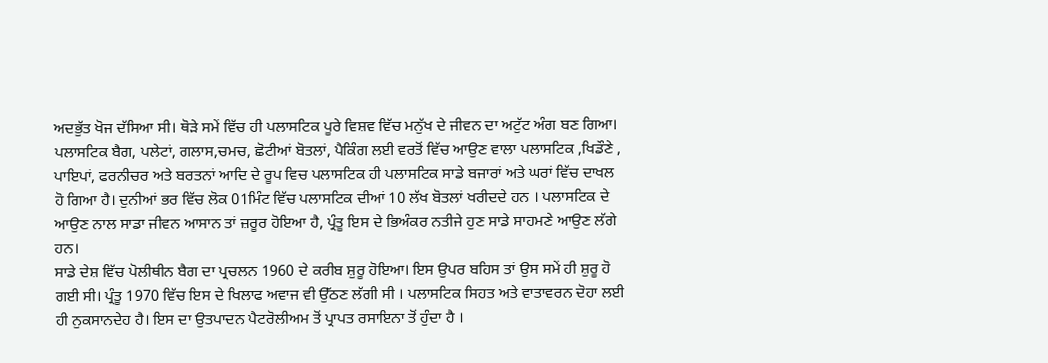ਅਦਭੁੱਤ ਖੋਜ ਦੱਸਿਆ ਸੀ। ਥੋੜੇ ਸਮੇਂ ਵਿੱਚ ਹੀ ਪਲਾਸਟਿਕ ਪੂਰੇ ਵਿਸ਼ਵ ਵਿੱਚ ਮਨੁੱਖ ਦੇ ਜੀਵਨ ਦਾ ਅਟੁੱਟ ਅੰਗ ਬਣ ਗਿਆ।
ਪਲਾਸਟਿਕ ਬੈਗ, ਪਲੇਟਾਂ, ਗਲਾਸ,ਚਮਚ, ਛੋਟੀਆਂ ਬੋਤਲਾਂ, ਪੈਕਿੰਗ ਲਈ ਵਰਤੋਂ ਵਿੱਚ ਆਉਣ ਵਾਲਾ ਪਲਾਸਟਿਕ ,ਖਿਡੌਣੇ , ਪਾਇਪਾਂ, ਫਰਨੀਚਰ ਅਤੇ ਬਰਤਨਾਂ ਆਦਿ ਦੇ ਰੂਪ ਵਿਚ ਪਲਾਸਟਿਕ ਹੀ ਪਲਾਸਟਿਕ ਸਾਡੇ ਬਜਾਰਾਂ ਅਤੇ ਘਰਾਂ ਵਿੱਚ ਦਾਖਲ ਹੋ ਗਿਆ ਹੈ। ਦੁਨੀਆਂ ਭਰ ਵਿੱਚ ਲੋਕ 01ਮਿੰਟ ਵਿੱਚ ਪਲਾਸਟਿਕ ਦੀਆਂ 10 ਲੱਖ ਬੋਤਲਾਂ ਖਰੀਦਦੇ ਹਨ । ਪਲਾਸਟਿਕ ਦੇ ਆਉਣ ਨਾਲ ਸਾਡਾ ਜੀਵਨ ਆਸਾਨ ਤਾਂ ਜ਼ਰੂਰ ਹੋਇਆ ਹੈ, ਪ੍ਰੰਤੂ ਇਸ ਦੇ ਭਿਅੰਕਰ ਨਤੀਜੇ ਹੁਣ ਸਾਡੇ ਸਾਹਮਣੇ ਆਉਣ ਲੱਗੇ ਹਨ।
ਸਾਡੇ ਦੇਸ਼ ਵਿੱਚ ਪੋਲੀਥੀਨ ਬੈਗ ਦਾ ਪ੍ਰਚਲਨ 1960 ਦੇ ਕਰੀਬ ਸ਼ੁਰੂ ਹੋਇਆ। ਇਸ ਉਪਰ ਬਹਿਸ ਤਾਂ ਉਸ ਸਮੇਂ ਹੀ ਸ਼ੁਰੂ ਹੋ ਗਈ ਸੀ। ਪ੍ਰੰਤੂ 1970 ਵਿੱਚ ਇਸ ਦੇ ਖਿਲਾਫ ਅਵਾਜ ਵੀ ਉੱਠਣ ਲੱਗੀ ਸੀ । ਪਲਾਸਟਿਕ ਸਿਹਤ ਅਤੇ ਵਾਤਾਵਰਨ ਦੋਹਾ ਲਈ ਹੀ ਨੁਕਸਾਨਦੇਹ ਹੈ। ਇਸ ਦਾ ਉਤਪਾਦਨ ਪੈਟਰੋਲੀਅਮ ਤੋਂ ਪ੍ਰਾਪਤ ਰਸਾਇਨਾ ਤੋਂ ਹੁੰਦਾ ਹੈ ।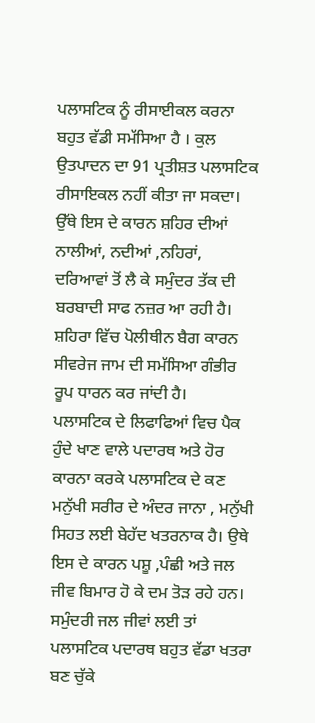ਪਲਾਸਟਿਕ ਨੂੰ ਰੀਸਾਈਕਲ ਕਰਨਾ ਬਹੁਤ ਵੱਡੀ ਸਮੱਸਿਆ ਹੈ । ਕੁਲ ਉਤਪਾਦਨ ਦਾ 91 ਪ੍ਰਤੀਸ਼ਤ ਪਲਾਸਟਿਕ ਰੀਸਾਇਕਲ ਨਹੀਂ ਕੀਤਾ ਜਾ ਸਕਦਾ। ਉੱਥੇ ਇਸ ਦੇ ਕਾਰਨ ਸ਼ਹਿਰ ਦੀਆਂ ਨਾਲੀਆਂ, ਨਦੀਆਂ ,ਨਹਿਰਾਂ, ਦਰਿਆਵਾਂ ਤੋਂ ਲੈ ਕੇ ਸਮੁੰਦਰ ਤੱਕ ਦੀ ਬਰਬਾਦੀ ਸਾਫ ਨਜ਼ਰ ਆ ਰਹੀ ਹੈ। ਸ਼ਹਿਰਾ ਵਿੱਚ ਪੋਲੀਥੀਨ ਬੈਗ ਕਾਰਨ ਸੀਵਰੇਜ ਜਾਮ ਦੀ ਸਮੱਸਿਆ ਗੰਭੀਰ ਰੂਪ ਧਾਰਨ ਕਰ ਜਾਂਦੀ ਹੈ।
ਪਲਾਸਟਿਕ ਦੇ ਲਿਫਾਫਿਆਂ ਵਿਚ ਪੈਕ ਹੁੰਦੇ ਖਾਣ ਵਾਲੇ ਪਦਾਰਥ ਅਤੇ ਹੋਰ ਕਾਰਨਾ ਕਰਕੇ ਪਲਾਸਟਿਕ ਦੇ ਕਣ ਮਨੁੱਖੀ ਸਰੀਰ ਦੇ ਅੰਦਰ ਜਾਨਾ , ਮਨੁੱਖੀ ਸਿਹਤ ਲਈ ਬੇਹੱਦ ਖਤਰਨਾਕ ਹੈ। ਉਥੇ ਇਸ ਦੇ ਕਾਰਨ ਪਸ਼ੂ ,ਪੰਛੀ ਅਤੇ ਜਲ ਜੀਵ ਬਿਮਾਰ ਹੋ ਕੇ ਦਮ ਤੋੜ ਰਹੇ ਹਨ। ਸਮੁੰਦਰੀ ਜਲ ਜੀਵਾਂ ਲਈ ਤਾਂ ਪਲਾਸਟਿਕ ਪਦਾਰਥ ਬਹੁਤ ਵੱਡਾ ਖਤਰਾ ਬਣ ਚੁੱਕੇ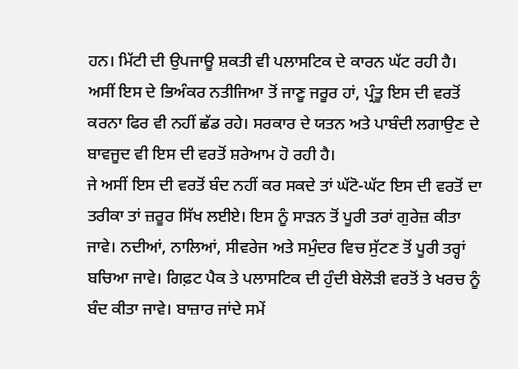ਹਨ। ਮਿੱਟੀ ਦੀ ਉਪਜਾਊ ਸ਼ਕਤੀ ਵੀ ਪਲਾਸਟਿਕ ਦੇ ਕਾਰਨ ਘੱਟ ਰਹੀ ਹੈ।
ਅਸੀਂ ਇਸ ਦੇ ਭਿਅੰਕਰ ਨਤੀਜਿਆ ਤੋਂ ਜਾਣੂ ਜਰੂਰ ਹਾਂ, ਪ੍ਰੰਤੂ ਇਸ ਦੀ ਵਰਤੋਂ ਕਰਨਾ ਫਿਰ ਵੀ ਨਹੀਂ ਛੱਡ ਰਹੇ। ਸਰਕਾਰ ਦੇ ਯਤਨ ਅਤੇ ਪਾਬੰਦੀ ਲਗਾਉਣ ਦੇ ਬਾਵਜੂਦ ਵੀ ਇਸ ਦੀ ਵਰਤੋਂ ਸ਼ਰੇਆਮ ਹੋ ਰਹੀ ਹੈ।
ਜੇ ਅਸੀਂ ਇਸ ਦੀ ਵਰਤੋਂ ਬੰਦ ਨਹੀਂ ਕਰ ਸਕਦੇ ਤਾਂ ਘੱਟੋ-ਘੱਟ ਇਸ ਦੀ ਵਰਤੋਂ ਦਾ ਤਰੀਕਾ ਤਾਂ ਜ਼ਰੂਰ ਸਿੱਖ ਲਈਏ। ਇਸ ਨੂੰ ਸਾੜਨ ਤੋਂ ਪੂਰੀ ਤਰਾਂ ਗੁਰੇਜ਼ ਕੀਤਾ ਜਾਵੇ। ਨਦੀਆਂ, ਨਾਲਿਆਂ, ਸੀਵਰੇਜ ਅਤੇ ਸਮੁੰਦਰ ਵਿਚ ਸੁੱਟਣ ਤੋਂ ਪੂਰੀ ਤਰ੍ਹਾਂ ਬਚਿਆ ਜਾਵੇ। ਗਿਫ਼ਟ ਪੈਕ ਤੇ ਪਲਾਸਟਿਕ ਦੀ ਹੁੰਦੀ ਬੇਲੋੜੀ ਵਰਤੋਂ ਤੇ ਖਰਚ ਨੂੰ ਬੰਦ ਕੀਤਾ ਜਾਵੇ। ਬਾਜ਼ਾਰ ਜਾਂਦੇ ਸਮੇਂ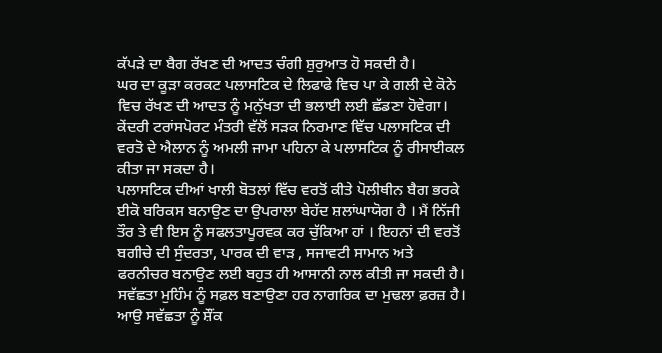ਕੱਪੜੇ ਦਾ ਬੈਗ ਰੱਖਣ ਦੀ ਆਦਤ ਚੰਗੀ ਸ਼ੁਰੁਆਤ ਹੋ ਸਕਦੀ ਹੈ।
ਘਰ ਦਾ ਕੂੜਾ ਕਰਕਟ ਪਲਾਸਟਿਕ ਦੇ ਲਿਫਾਫੇ ਵਿਚ ਪਾ ਕੇ ਗਲੀ ਦੇ ਕੋਨੇ ਵਿਚ ਰੱਖਣ ਦੀ ਆਦਤ ਨੂੰ ਮਨੁੱਖਤਾ ਦੀ ਭਲਾਈ ਲਈ ਛੱਡਣਾ ਹੋਵੇਗਾ।
ਕੇਂਦਰੀ ਟਰਾਂਸਪੋਰਟ ਮੰਤਰੀ ਵੱਲੋਂ ਸੜਕ ਨਿਰਮਾਣ ਵਿੱਚ ਪਲਾਸਟਿਕ ਦੀ ਵਰਤੋ ਦੇ ਐਲਾਨ ਨੂੰ ਅਮਲੀ ਜਾਮਾ ਪਹਿਨਾ ਕੇ ਪਲਾਸਟਿਕ ਨੂੰ ਰੀਸਾਈਕਲ ਕੀਤਾ ਜਾ ਸਕਦਾ ਹੈ।
ਪਲਾਸਟਿਕ ਦੀਆਂ ਖਾਲੀ ਬੋਤਲਾਂ ਵਿੱਚ ਵਰਤੋਂ ਕੀਤੇ ਪੋਲੀਥੀਨ ਬੈਗ ਭਰਕੇ ਈਕੋ ਬਰਿਕਸ ਬਨਾਉਣ ਦਾ ਉਪਰਾਲਾ ਬੇਹੱਦ ਸ਼ਲਾਂਘਾਯੋਗ ਹੈ । ਮੈਂ ਨਿੱਜੀ ਤੌਰ ਤੇ ਵੀ ਇਸ ਨੂੰ ਸਫਲਤਾਪੂਰਵਕ ਕਰ ਚੁੱਕਿਆ ਹਾਂ । ਇਹਨਾਂ ਦੀ ਵਰਤੋਂ ਬਗੀਚੇ ਦੀ ਸੁੰਦਰਤਾ, ਪਾਰਕ ਦੀ ਵਾੜ , ਸਜਾਵਟੀ ਸਾਮਾਨ ਅਤੇ ਫਰਨੀਚਰ ਬਨਾਉਣ ਲਈ ਬਹੁਤ ਹੀ ਆਸਾਨੀ ਨਾਲ ਕੀਤੀ ਜਾ ਸਕਦੀ ਹੈ।
ਸਵੱਛਤਾ ਮੁਹਿੰਮ ਨੂੰ ਸਫ਼ਲ ਬਣਾਉਣਾ ਹਰ ਨਾਗਰਿਕ ਦਾ ਮੁਢਲਾ ਫ਼ਰਜ਼ ਹੈ। ਆਉ ਸਵੱਛਤਾ ਨੂੰ ਸ਼ੌਂਕ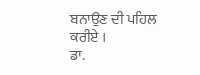ਬਨਾਉਣ ਦੀ ਪਹਿਲ ਕਰੀਏ ।
ਡਾ.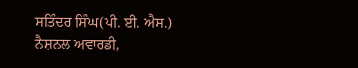ਸਤਿੰਦਰ ਸਿੰਘ(ਪੀ. ਈ. ਐਸ.)
ਨੈਸ਼ਨਲ ਅਵਾਰਡੀ,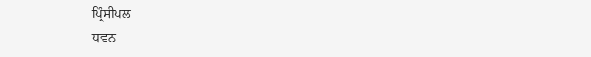ਪ੍ਰਿੰਸੀਪਲ
ਧਵਨ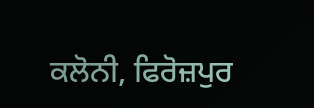ਕਲੋਨੀ, ਫਿਰੋਜ਼ਪੁਰ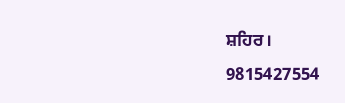ਸ਼ਹਿਰ।
9815427554